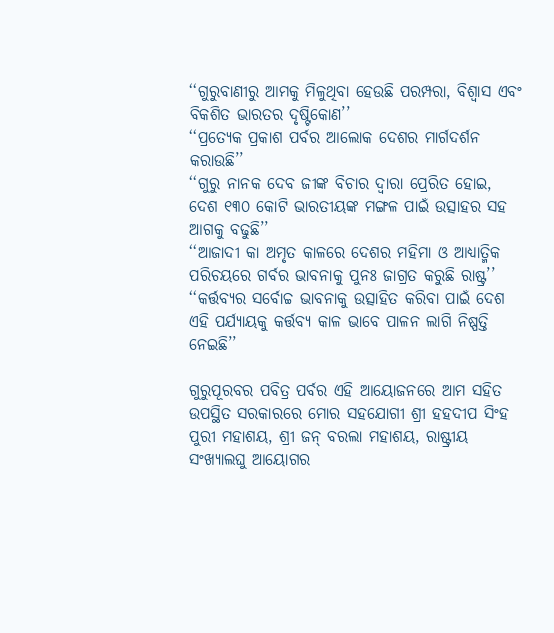‘‘ଗୁରୁବାଣୀରୁ ଆମକୁ ମିଳୁଥିବା ହେଉଛି ପରମ୍ପରା, ବିଶ୍ୱାସ ଏବଂ ବିକଶିତ ଭାରତର ଦୃଷ୍ଟିକୋଣ’’
‘‘ପ୍ରତ୍ୟେକ ପ୍ରକାଶ ପର୍ବର ଆଲୋକ ଦେଶର ମାର୍ଗଦର୍ଶନ କରାଉଛି’’
‘‘ଗୁରୁ ନାନକ ଦେବ ଜୀଙ୍କ ବିଚାର ଦ୍ୱାରା ପ୍ରେରିତ ହୋଇ, ଦେଶ ୧୩୦ କୋଟି ଭାରତୀୟଙ୍କ ମଙ୍ଗଳ ପାଇଁ ଉତ୍ସାହର ସହ ଆଗକୁ ବଢୁଛି’’
‘‘ଆଜାଦୀ କା ଅମୃତ କାଳରେ ଦେଶର ମହିମା ଓ ଆଧ୍ୟାତ୍ମିକ ପରିଚୟରେ ଗର୍ବର ଭାବନାକୁ ପୁନଃ ଜାଗ୍ରତ କରୁଛି ରାଷ୍ଟ୍ର’’
‘‘କର୍ତ୍ତବ୍ୟର ସର୍ବୋଚ୍ଚ ଭାବନାକୁ ଉତ୍ସାହିତ କରିବା ପାଇଁ ଦେଶ ଏହି ପର୍ଯ୍ୟାୟକୁ କର୍ତ୍ତବ୍ୟ କାଳ ଭାବେ ପାଳନ ଲାଗି ନିଷ୍ପତ୍ତି ନେଇଛି’’

ଗୁରୁପୂରବର ପବିତ୍ର ପର୍ବର ଏହି ଆୟୋଜନରେ ଆମ ସହିତ ଉପସ୍ଥିତ ସରକାରରେ ମୋର ସହଯୋଗୀ ଶ୍ରୀ ହହଦୀପ ସିଂହ ପୁରୀ ମହାଶୟ, ଶ୍ରୀ ଜନ୍ ବରଲା ମହାଶୟ, ରାଷ୍ଟ୍ରୀୟ ସଂଖ୍ୟାଲଘୁ ଆୟୋଗର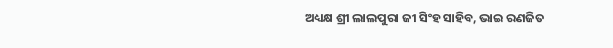ଅଧ୍ୟକ୍ଷ ଶ୍ରୀ ଲାଲପୁରା ଜୀ ସିଂହ ସାହିବ, ଭାଇ ରଣଜିତ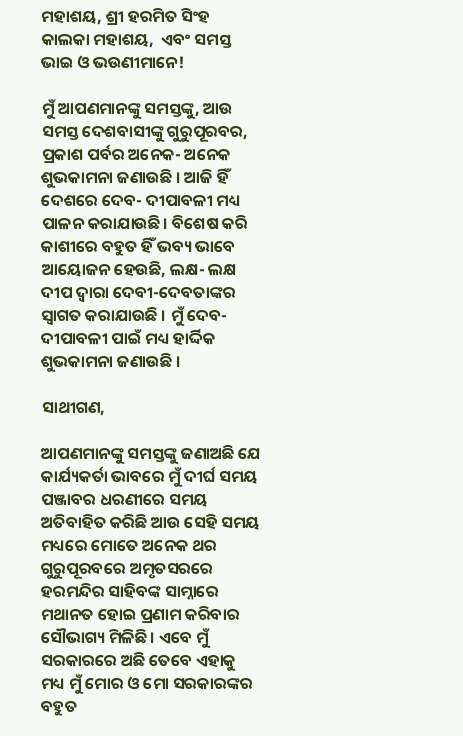ମହାଶୟ, ଶ୍ରୀ ହରମିତ ସିଂହ କାଲକା ମହାଶୟ,  ଏବଂ ସମସ୍ତ ଭାଇ ଓ ଭଉଣୀମାନେ!

ମୁଁ ଆପଣମାନଙ୍କୁ ସମସ୍ତଙ୍କୁ, ଆଉ ସମସ୍ତ ଦେଶବାସୀଙ୍କୁ ଗୁରୁପୂରବର, ପ୍ରକାଶ ପର୍ବର ଅନେକ- ଅନେକ ଶୁଭକାମନା ଜଣାଉଛି । ଆଜି ହିଁ ଦେଶରେ ଦେବ- ଦୀପାବଳୀ ମଧ୍ୟ ପାଳନ କରାଯାଉଛି। ବିଶେଷ କରି କାଶୀରେ ବହୁତ ହିଁ ଭବ୍ୟ ଭାବେ ଆୟୋଜନ ହେଉଛି, ଲକ୍ଷ- ଲକ୍ଷ ଦୀପ ଦ୍ୱାରା ଦେବୀ-ଦେବତାଙ୍କର ସ୍ୱାଗତ କରାଯାଉଛି । ମୁଁ ଦେବ- ଦୀପାବଳୀ ପାଇଁ ମଧ୍ୟ ହାର୍ଦ୍ଦିକ ଶୁଭକାମନା ଜଣାଉଛି ।

ସାଥୀଗଣ,

ଆପଣମାନଙ୍କୁ ସମସ୍ତଙ୍କୁ ଜଣାଅଛି ଯେ କାର୍ଯ୍ୟକର୍ତା ଭାବରେ ମୁଁ ଦୀର୍ଘ ସମୟ ପଞ୍ଜାବର ଧରଣୀରେ ସମୟ ଅତିବାହିତ କରିଛି ଆଉ ସେହି ସମୟ ମଧ୍ୟରେ ମୋତେ ଅନେକ ଥର ଗୁରୁପୂରବରେ ଅମୃତସରରେ ହରମନ୍ଦିର ସାହିବଙ୍କ ସାମ୍ନାରେ ମଥାନତ ହୋଇ ପ୍ରଣାମ କରିବାର ସୌଭାଗ୍ୟ ମିଳିଛି । ଏବେ ମୁଁ ସରକାରରେ ଅଛି ତେବେ ଏହାକୁ ମଧ୍ୟ ମୁଁ ମୋର ଓ ମୋ ସରକାରଙ୍କର ବହୁତ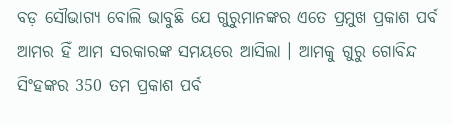ବଡ଼ ସୌଭାଗ୍ୟ ବୋଲି ଭାବୁଛି ଯେ ଗୁରୁମାନଙ୍କର ଏତେ ପ୍ରମୁଖ ପ୍ରକାଶ ପର୍ବ ଆମର ହିଁ ଆମ ସରକାରଙ୍କ ସମୟରେ ଆସିଲା । ଆମକୁ ଗୁରୁ ଗୋବିନ୍ଦ ସିଂହଙ୍କର 350 ତମ ପ୍ରକାଶ ପର୍ବ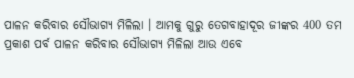ପାଳନ କରିବାର ସୌଭାଗ୍ୟ ମିଳିଲା । ଆମକୁ ଗୁରୁ ତେଗବାହାଦୂର ଜୀଙ୍କର 400 ତମ ପ୍ରକାଶ ପର୍ବ ପାଳନ କରିବାର ସୌଭାଗ୍ୟ ମିଳିଲା ଆଉ ଏବେ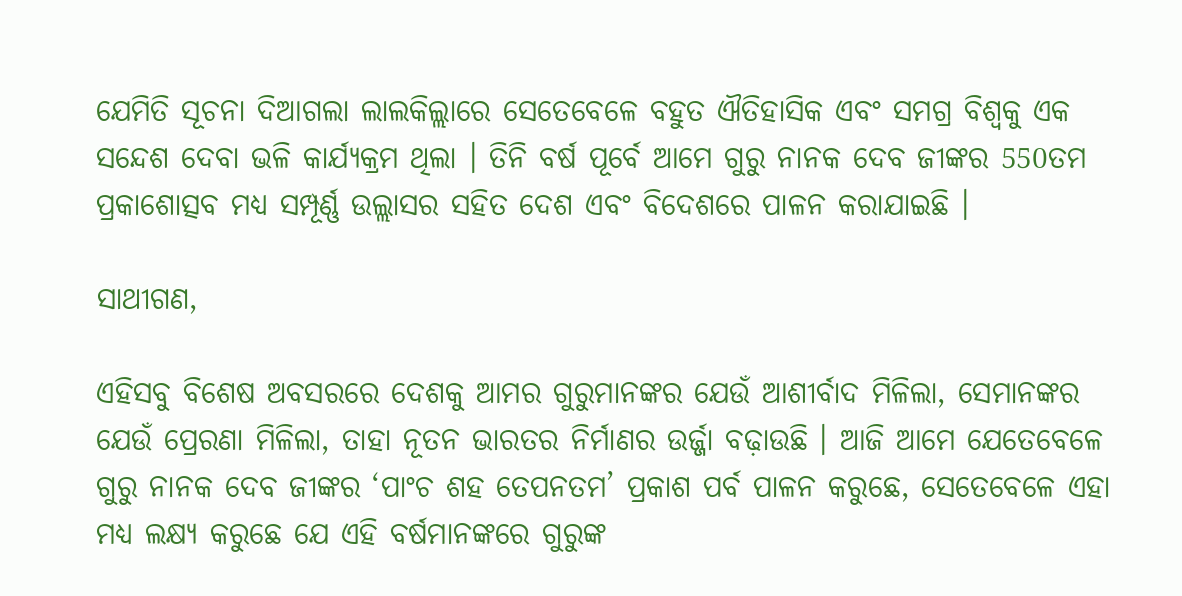ଯେମିତି ସୂଚନା ଦିଆଗଲା ଲାଲକିଲ୍ଲାରେ ସେତେବେଳେ ବହୁତ ଐତିହାସିକ ଏବଂ ସମଗ୍ର ବିଶ୍ୱକୁ ଏକ ସନ୍ଦେଶ ଦେବା ଭଳି କାର୍ଯ୍ୟକ୍ରମ ଥିଲା । ତିନି ବର୍ଷ ପୂର୍ବେ ଆମେ ଗୁରୁ ନାନକ ଦେବ ଜୀଙ୍କର 550ତମ ପ୍ରକାଶୋତ୍ସବ ମଧ୍ୟ ସମ୍ପୂର୍ଣ୍ଣ ଉଲ୍ଲାସର ସହିତ ଦେଶ ଏବଂ ବିଦେଶରେ ପାଳନ କରାଯାଇଛି ।

ସାଥୀଗଣ,

ଏହିସବୁ ବିଶେଷ ଅବସରରେ ଦେଶକୁ ଆମର ଗୁରୁମାନଙ୍କର ଯେଉଁ ଆଶୀର୍ବାଦ ମିଳିଲା, ସେମାନଙ୍କର ଯେଉଁ ପ୍ରେରଣା ମିଳିଲା, ତାହା ନୂତନ ଭାରତର ନିର୍ମାଣର ଉର୍ଜ୍ଜା ବଢ଼ାଉଛି । ଆଜି ଆମେ ଯେତେବେଳେ ଗୁରୁ ନାନକ ଦେବ ଜୀଙ୍କର ‘ପାଂଚ ଶହ ତେପନତମ’ ପ୍ରକାଶ ପର୍ବ ପାଳନ କରୁଛେ, ସେତେବେଳେ ଏହା ମଧ୍ୟ ଲକ୍ଷ୍ୟ କରୁଛେ ଯେ ଏହି ବର୍ଷମାନଙ୍କରେ ଗୁରୁଙ୍କ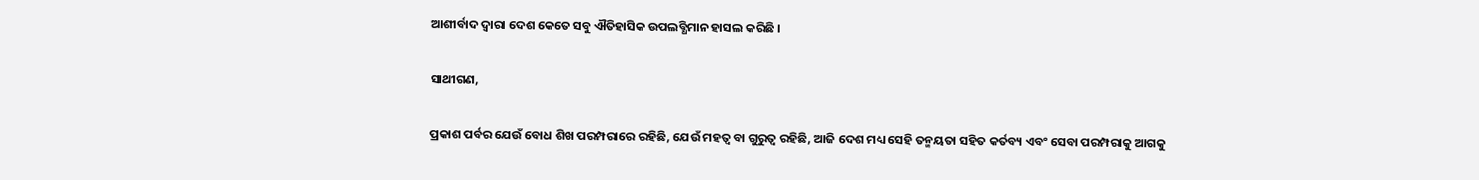ଆଶୀର୍ବାଦ ଦ୍ୱାରା ଦେଶ କେତେ ସବୁ ଐତିହାସିକ ଉପଲବ୍ଧିମାନ ହାସଲ କରିଛି ।

ସାଥୀଗଣ,

ପ୍ରକାଶ ପର୍ବର ଯେଉଁ ବୋଧ ଶିଖ ପରମ୍ପରାରେ ରହିଛି, ଯେଉଁ ମହତ୍ୱ ବା ଗୁରୁତ୍ୱ ରହିଛି, ଆଜି ଦେଶ ମଧ୍ୟ ସେହି ତନ୍ମୟତା ସହିତ କର୍ତବ୍ୟ ଏବଂ ସେବା ପରମ୍ପରାକୁ ଆଗକୁ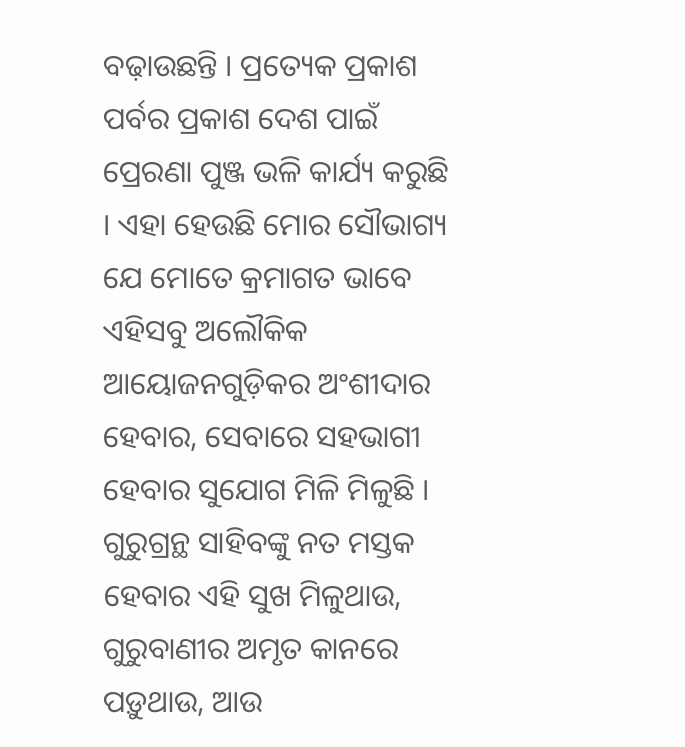ବଢ଼ାଉଛନ୍ତି । ପ୍ରତ୍ୟେକ ପ୍ରକାଶ ପର୍ବର ପ୍ରକାଶ ଦେଶ ପାଇଁ ପ୍ରେରଣା ପୁଞ୍ଜ ଭଳି କାର୍ଯ୍ୟ କରୁଛି । ଏହା ହେଉଛି ମୋର ସୌଭାଗ୍ୟ ଯେ ମୋତେ କ୍ରମାଗତ ଭାବେ ଏହିସବୁ ଅଲୌକିକ ଆୟୋଜନଗୁଡ଼ିକର ଅଂଶୀଦାର ହେବାର, ସେବାରେ ସହଭାଗୀ ହେବାର ସୁଯୋଗ ମିଳି ମିଳୁଛି । ଗୁରୁଗ୍ରନ୍ଥ ସାହିବଙ୍କୁ ନତ ମସ୍ତକ ହେବାର ଏହି ସୁଖ ମିଳୁଥାଉ, ଗୁରୁବାଣୀର ଅମୃତ କାନରେ ପଡ଼ୁଥାଉ, ଆଉ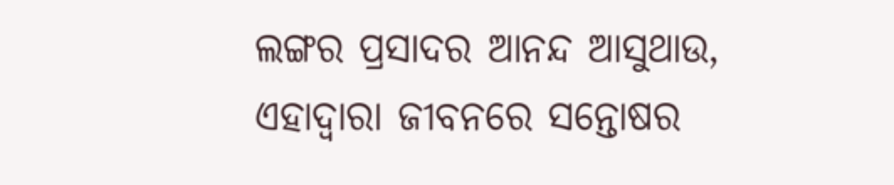ଲଙ୍ଗର ପ୍ରସାଦର ଆନନ୍ଦ ଆସୁଥାଉ, ଏହାଦ୍ୱାରା ଜୀବନରେ ସନ୍ତୋଷର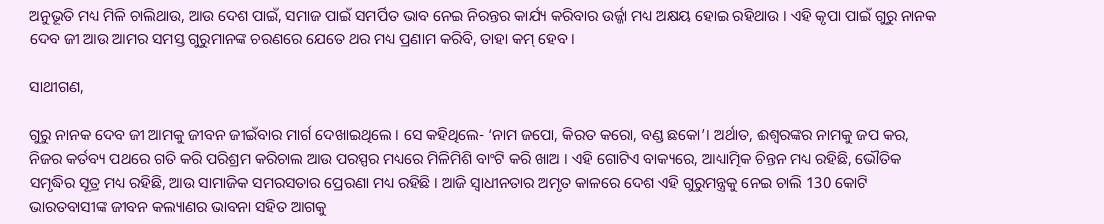ଅନୁଭୂତି ମଧ୍ୟ ମିଳି ଚାଲିଥାଉ, ଆଉ ଦେଶ ପାଇଁ, ସମାଜ ପାଇଁ ସମର୍ପିତ ଭାବ ନେଇ ନିରନ୍ତର କାର୍ଯ୍ୟ କରିବାର ଉର୍ଜ୍ଜା ମଧ୍ୟ ଅକ୍ଷୟ ହୋଇ ରହିଥାଉ । ଏହି କୃପା ପାଇଁ ଗୁରୁ ନାନକ ଦେବ ଜୀ ଆଉ ଆମର ସମସ୍ତ ଗୁରୁମାନଙ୍କ ଚରଣରେ ଯେତେ ଥର ମଧ୍ୟ ପ୍ରଣାମ କରିବି, ତାହା କମ୍ ହେବ ।

ସାଥୀଗଣ,

ଗୁରୁ ନାନକ ଦେବ ଜୀ ଆମକୁ ଜୀବନ ଜୀଇଁବାର ମାର୍ଗ ଦେଖାଇଥିଲେ । ସେ କହିଥିଲେ- ‘ନାମ ଜପୋ, କିରତ କରୋ, ବଣ୍ଡ ଛକୋ’। ଅର୍ଥାତ, ଈଶ୍ୱରଙ୍କର ନାମକୁ ଜପ କର, ନିଜର କର୍ତବ୍ୟ ପଥରେ ଗତି କରି ପରିଶ୍ରମ କରିଚାଲ ଆଉ ପରସ୍ପର ମଧ୍ୟରେ ମିଳିମିଶି ବାଂଟି କରି ଖାଅ । ଏହି ଗୋଟିଏ ବାକ୍ୟରେ, ଆଧ୍ୟାତ୍ମିକ ଚିନ୍ତନ ମଧ୍ୟ ରହିଛି, ଭୌତିକ ସମୃଦ୍ଧିର ସୂତ୍ର ମଧ୍ୟ ରହିଛି, ଆଉ ସାମାଜିକ ସମରସତାର ପ୍ରେରଣା ମଧ୍ୟ ରହିଛି । ଆଜି ସ୍ୱାଧୀନତାର ଅମୃତ କାଳରେ ଦେଶ ଏହି ଗୁରୁମନ୍ତ୍ରକୁ ନେଇ ଚାଲି 130 କୋଟି ଭାରତବାସୀଙ୍କ ଜୀବନ କଲ୍ୟାଣର ଭାବନା ସହିତ ଆଗକୁ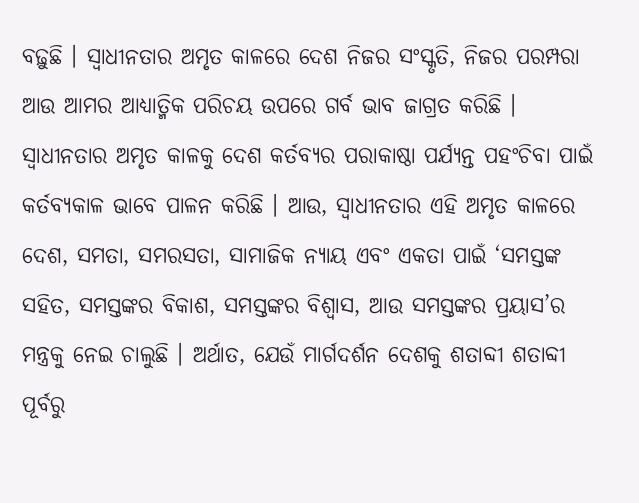ବଢ଼ୁଛି । ସ୍ୱାଧୀନତାର ଅମୃତ କାଳରେ ଦେଶ ନିଜର ସଂସ୍କୃତି, ନିଜର ପରମ୍ପରା ଆଉ ଆମର ଆଧ୍ୟାତ୍ମିକ ପରିଚୟ ଉପରେ ଗର୍ବ ଭାବ ଜାଗ୍ରତ କରିଛି । ସ୍ୱାଧୀନତାର ଅମୃତ କାଳକୁ ଦେଶ କର୍ତବ୍ୟର ପରାକାଷ୍ଠା ପର୍ଯ୍ୟନ୍ତ ପହଂଚିବା ପାଇଁ କର୍ତବ୍ୟକାଳ ଭାବେ ପାଳନ କରିଛି । ଆଉ, ସ୍ୱାଧୀନତାର ଏହି ଅମୃତ କାଳରେ ଦେଶ, ସମତା, ସମରସତା, ସାମାଜିକ ନ୍ୟାୟ ଏବଂ ଏକତା ପାଇଁ ‘ସମସ୍ତଙ୍କ ସହିତ, ସମସ୍ତଙ୍କର ବିକାଶ, ସମସ୍ତଙ୍କର ବିଶ୍ୱାସ, ଆଉ ସମସ୍ତଙ୍କର ପ୍ରୟାସ’ର ମନ୍ତ୍ରକୁ ନେଇ ଚାଲୁଛି । ଅର୍ଥାତ, ଯେଉଁ ମାର୍ଗଦର୍ଶନ ଦେଶକୁ ଶତାବ୍ଦୀ ଶତାବ୍ଦୀ ପୂର୍ବରୁ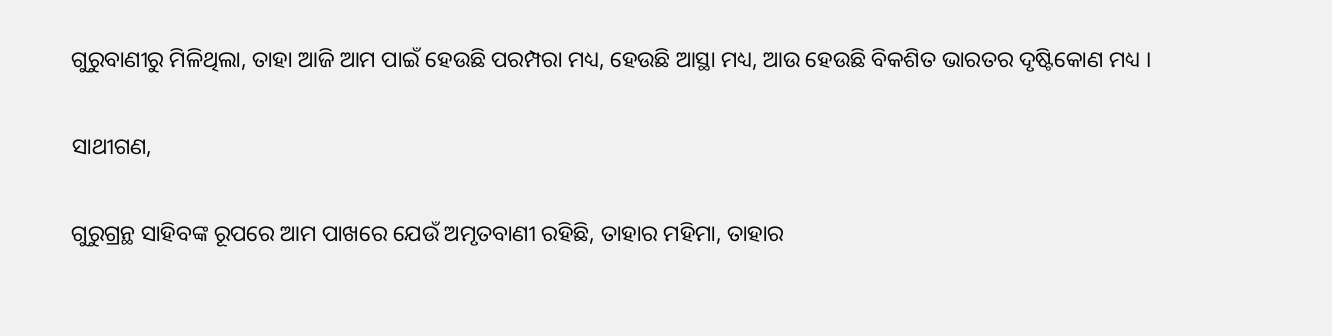ଗୁରୁବାଣୀରୁ ମିଳିଥିଲା, ତାହା ଆଜି ଆମ ପାଇଁ ହେଉଛି ପରମ୍ପରା ମଧ୍ୟ, ହେଉଛି ଆସ୍ଥା ମଧ୍ୟ, ଆଉ ହେଉଛି ବିକଶିତ ଭାରତର ଦୃଷ୍ଟିକୋଣ ମଧ୍ୟ ।

ସାଥୀଗଣ,

ଗୁରୁଗ୍ରନ୍ଥ ସାହିବଙ୍କ ରୂପରେ ଆମ ପାଖରେ ଯେଉଁ ଅମୃତବାଣୀ ରହିଛି, ତାହାର ମହିମା, ତାହାର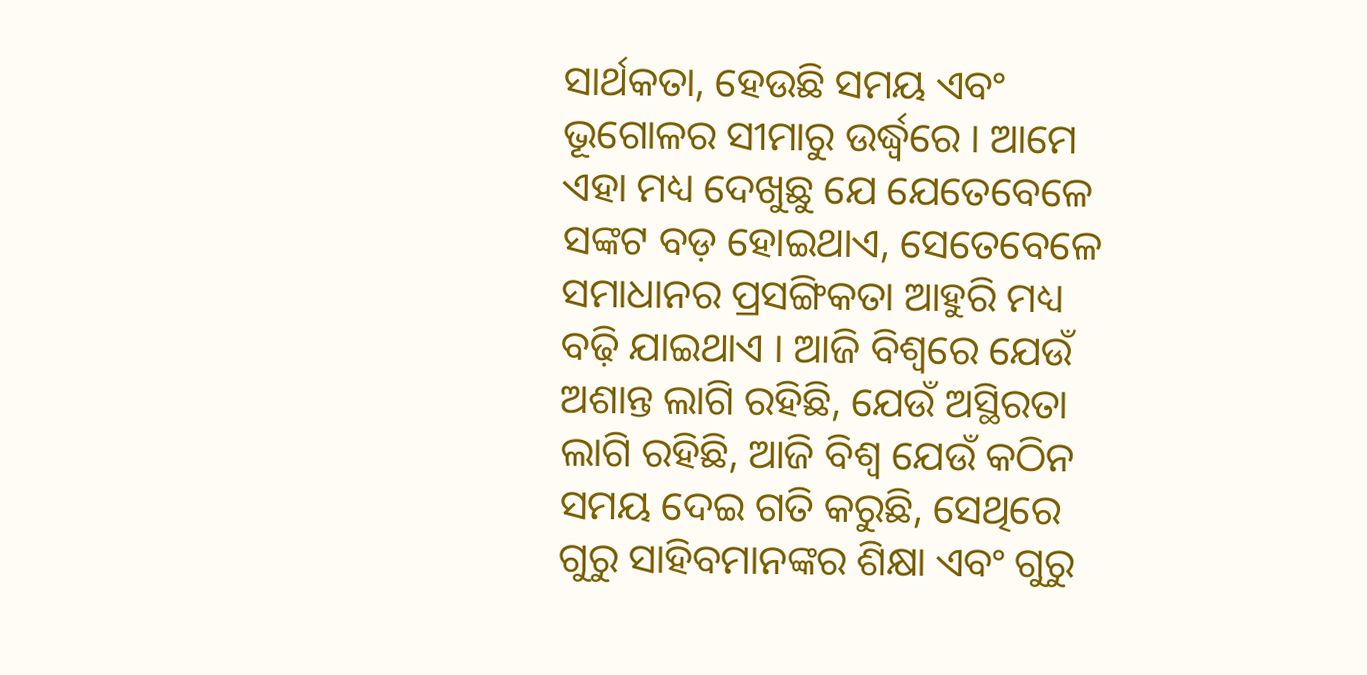ସାର୍ଥକତା, ହେଉଛି ସମୟ ଏବଂ ଭୂଗୋଳର ସୀମାରୁ ଉର୍ଦ୍ଧ୍ୱରେ । ଆମେ ଏହା ମଧ୍ୟ ଦେଖୁଛୁ ଯେ ଯେତେବେଳେ ସଙ୍କଟ ବଡ଼ ହୋଇଥାଏ, ସେତେବେଳେ ସମାଧାନର ପ୍ରସଙ୍ଗିକତା ଆହୁରି ମଧ୍ୟ ବଢ଼ି ଯାଇଥାଏ । ଆଜି ବିଶ୍ୱରେ ଯେଉଁ ଅଶାନ୍ତ ଲାଗି ରହିଛି, ଯେଉଁ ଅସ୍ଥିରତା ଲାଗି ରହିଛି, ଆଜି ବିଶ୍ୱ ଯେଉଁ କଠିନ ସମୟ ଦେଇ ଗତି କରୁଛି, ସେଥିରେ ଗୁରୁ ସାହିବମାନଙ୍କର ଶିକ୍ଷା ଏବଂ ଗୁରୁ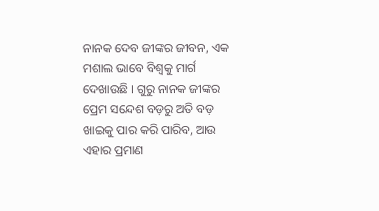ନାନକ ଦେବ ଜୀଙ୍କର ଜୀବନ, ଏକ ମଶାଲ ଭାବେ ବିଶ୍ୱକୁ ମାର୍ଗ ଦେଖାଉଛି । ଗୁରୁ ନାନକ ଜୀଙ୍କର ପ୍ରେମ ସନ୍ଦେଶ ବଡ଼ରୁ ଅତି ବଡ଼ ଖାଇକୁ ପାର କରି ପାରିବ, ଆଉ ଏହାର ପ୍ରମାଣ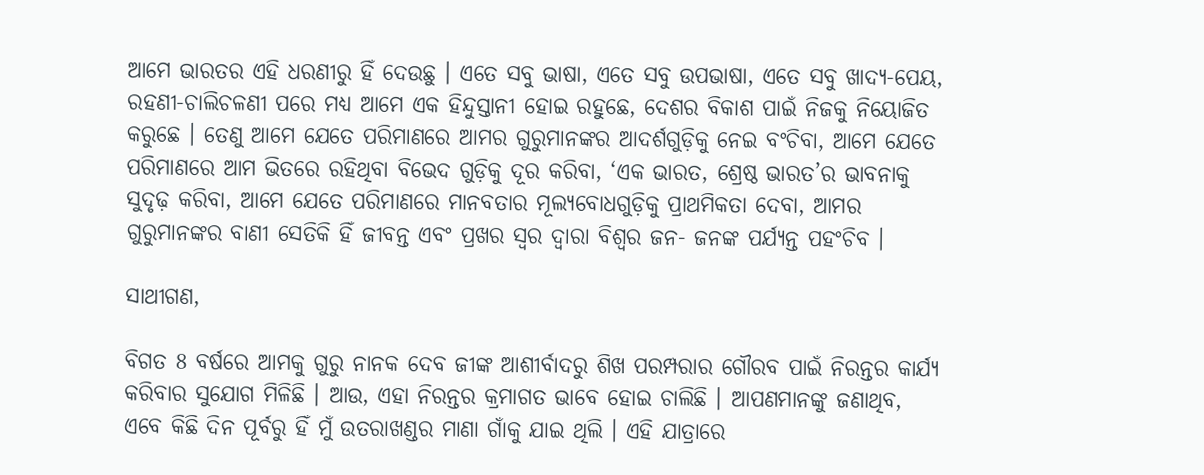ଆମେ ଭାରତର ଏହି ଧରଣୀରୁ ହିଁ ଦେଉଛୁ । ଏତେ ସବୁ ଭାଷା, ଏତେ ସବୁ ଉପଭାଷା, ଏତେ ସବୁ ଖାଦ୍ୟ-ପେୟ, ରହଣୀ-ଚାଲିଚଳଣୀ ପରେ ମଧ୍ୟ ଆମେ ଏକ ହିନ୍ଦୁସ୍ତାନୀ ହୋଇ ରହୁଛେ, ଦେଶର ବିକାଶ ପାଇଁ ନିଜକୁ ନିୟୋଜିତ କରୁଛେ । ତେଣୁ ଆମେ ଯେତେ ପରିମାଣରେ ଆମର ଗୁରୁମାନଙ୍କର ଆଦର୍ଶଗୁଡ଼ିକୁ ନେଇ ବଂଚିବା, ଆମେ ଯେତେ ପରିମାଣରେ ଆମ ଭିତରେ ରହିଥିବା ବିଭେଦ ଗୁଡ଼ିକୁ ଦୂର କରିବା, ‘ଏକ ଭାରତ, ଶ୍ରେଷ୍ଠ ଭାରତ’ର ଭାବନାକୁ ସୁଦୃଢ଼ କରିବା, ଆମେ ଯେତେ ପରିମାଣରେ ମାନବତାର ମୂଲ୍ୟବୋଧଗୁଡ଼ିକୁ ପ୍ରାଥମିକତା ଦେବା, ଆମର ଗୁରୁମାନଙ୍କର ବାଣୀ ସେତିକି ହିଁ ଜୀବନ୍ତ ଏବଂ ପ୍ରଖର ସ୍ୱର ଦ୍ୱାରା ବିଶ୍ୱର ଜନ- ଜନଙ୍କ ପର୍ଯ୍ୟନ୍ତ ପହଂଚିବ ।

ସାଥୀଗଣ,

ବିଗତ 8 ବର୍ଷରେ ଆମକୁ ଗୁରୁ ନାନକ ଦେବ ଜୀଙ୍କ ଆଶୀର୍ବାଦରୁ ଶିଖ ପରମ୍ପରାର ଗୌରବ ପାଇଁ ନିରନ୍ତର କାର୍ଯ୍ୟ କରିବାର ସୁଯୋଗ ମିଳିଛି । ଆଉ, ଏହା ନିରନ୍ତର କ୍ରମାଗତ ଭାବେ ହୋଇ ଚାଲିଛି । ଆପଣମାନଙ୍କୁ ଜଣାଥିବ, ଏବେ କିଛି ଦିନ ପୂର୍ବରୁ ହିଁ ମୁଁ ଉତରାଖଣ୍ଡର ମାଣା ଗାଁକୁ ଯାଇ ଥିଲି । ଏହି ଯାତ୍ରାରେ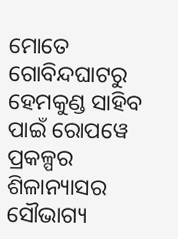ମୋତେ ଗୋବିନ୍ଦଘାଟରୁ ହେମକୁଣ୍ଡ ସାହିବ ପାଇଁ ରୋପୱେ ପ୍ରକଳ୍ପର ଶିଳାନ୍ୟାସର ସୌଭାଗ୍ୟ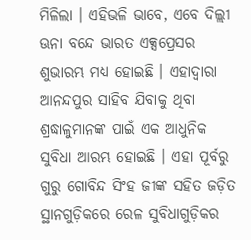ମିଳିଲା । ଏହିଭଳି ଭାବେ, ଏବେ ଦିଲ୍ଲୀ ଊନା ବନ୍ଦେ ଭାରତ ଏକ୍ସପ୍ରେସର ଶୁଭାରମ୍ଭ ମଧ୍ୟ ହୋଇଛି । ଏହାଦ୍ୱାରା ଆନନ୍ଦପୁର ସାହିବ ଯିବାକୁ ଥିବା ଶ୍ରଦ୍ଧାଳୁମାନଙ୍କ ପାଇଁ ଏକ ଆଧୁନିକ ସୁବିଧା ଆରମ୍ଭ ହୋଇଛି । ଏହା ପୂର୍ବରୁ ଗୁରୁ ଗୋବିନ୍ଦ ସିଂହ ଜୀଙ୍କ ସହିତ ଜଡ଼ିତ ସ୍ଥାନଗୁଡ଼ିକରେ ରେଳ ସୁବିଧାଗୁଡ଼ିକର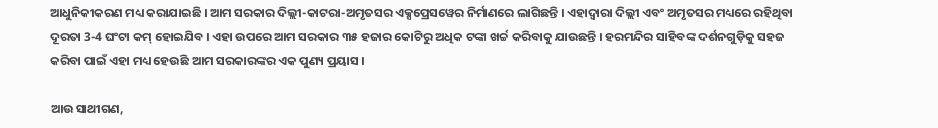ଆଧୁନିକୀକରଣ ମଧ୍ୟ କରାଯାଇଛି । ଆମ ସରକାର ଦିଲ୍ଲୀ-କାଟରା-ଅମୃତସର ଏକ୍ସପ୍ରେସୱେର ନିର୍ମାଣରେ ଲାଗିଛନ୍ତି । ଏହାଦ୍ୱାରା ଦିଲ୍ଲୀ ଏବଂ ଅମୃତସର ମଧ୍ୟରେ ରହିଥିବା ଦୂରତା 3-4 ଘଂଟା କମ୍ ହୋଇଯିବ । ଏହା ଉପରେ ଆମ ସରକାର ୩୫ ହଜାର କୋଟିରୁ ଅଧିକ ଟଙ୍କା ଖର୍ଚ୍ଚ କରିବାକୁ ଯାଉଛନ୍ତି । ହରମନ୍ଦିର ସାହିବଙ୍କ ଦର୍ଶନଗୁଡ଼ିକୁ ସହଜ କରିବା ପାଇଁ ଏହା ମଧ୍ୟ ହେଉଛି ଆମ ସରକାରଙ୍କର ଏକ ପୁଣ୍ୟ ପ୍ରୟାସ ।

ଆଉ ସାଥୀଗଣ,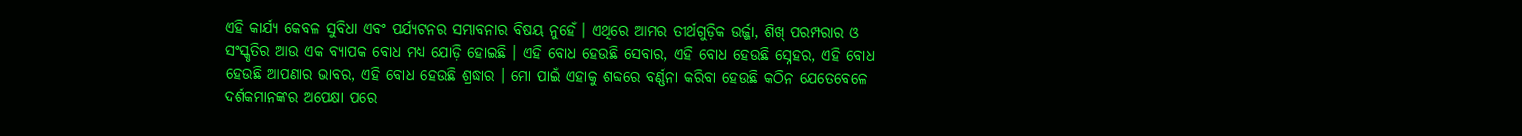ଏହି କାର୍ଯ୍ୟ କେବଳ ସୁବିଧା ଏବଂ ପର୍ଯ୍ୟଟନର ସମ୍ଭାବନାର ବିଷୟ ନୁହେଁ । ଏଥିରେ ଆମର ତୀର୍ଥଗୁଡ଼ିକ ଉର୍ଜ୍ଜା, ଶିଖ୍ ପରମ୍ପରାର ଓ ସଂସ୍କୃତିର ଆଉ ଏକ ବ୍ୟାପକ ବୋଧ ମଧ୍ୟ ଯୋଡ଼ି ହୋଇଛି । ଏହି ବୋଧ ହେଉଛି ସେବାର, ଏହି ବୋଧ ହେଉଛି ସ୍ନେହର, ଏହି ବୋଧ ହେଉଛି ଆପଣାର ଭାବର, ଏହି ବୋଧ ହେଉଛି ଶ୍ରଦ୍ଧାର । ମୋ ପାଇଁ ଏହାକୁ ଶବ୍ଦରେ ବର୍ଣ୍ଣନା କରିବା ହେଉଛି କଠିନ ଯେତେବେଳେ ଦର୍ଶକମାନଙ୍କର ଅପେକ୍ଷା ପରେ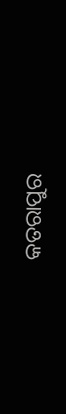କତରାପୁର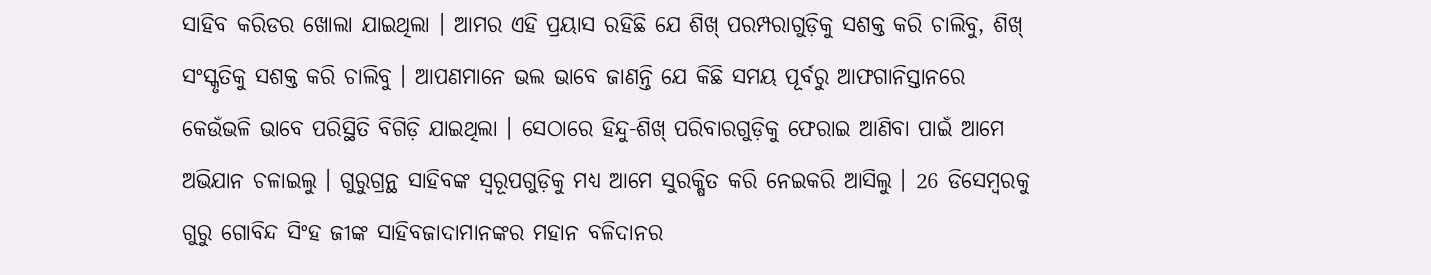ସାହିବ କରିଡର ଖୋଲା ଯାଇଥିଲା । ଆମର ଏହି ପ୍ରୟାସ ରହିଛି ଯେ ଶିଖ୍ ପରମ୍ପରାଗୁଡ଼ିକୁ ସଶକ୍ତ କରି ଚାଲିବୁ, ଶିଖ୍ ସଂସ୍କୃତିକୁ ସଶକ୍ତ କରି ଚାଲିବୁ । ଆପଣମାନେ ଭଲ ଭାବେ ଜାଣନ୍ତି ଯେ କିଛି ସମୟ ପୂର୍ବରୁ ଆଫଗାନିସ୍ତାନରେ କେଉଁଭଳି ଭାବେ ପରିସ୍ଥିତି ବିଗିଡ଼ି ଯାଇଥିଲା । ସେଠାରେ ହିନ୍ଦୁ-ଶିଖ୍ ପରିବାରଗୁଡ଼ିକୁ ଫେରାଇ ଆଣିବା ପାଇଁ ଆମେ ଅଭିଯାନ ଚଳାଇଲୁ । ଗୁରୁଗ୍ରନ୍ଥ ସାହିବଙ୍କ ସ୍ୱରୂପଗୁଡ଼ିକୁ ମଧ୍ୟ ଆମେ ସୁରକ୍ଷିତ କରି ନେଇକରି ଆସିଲୁ । 26 ଡିସେମ୍ବରକୁ ଗୁରୁ ଗୋବିନ୍ଦ ସିଂହ ଜୀଙ୍କ ସାହିବଜାଦାମାନଙ୍କର ମହାନ ବଳିଦାନର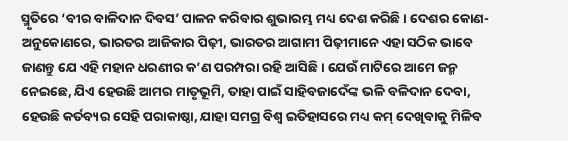ସ୍ମୃତିରେ ‘ବୀର ବାଳିଦାନ ଦିବସ’ ପାଳନ କରିବାର ଶୁଭାରମ୍ଭ ମଧ୍ୟ ଦେଶ କରିଛି । ଦେଶର କୋଣ- ଅନୁକୋଣରେ, ଭାରତର ଆଜିକାର ପିଢ଼ୀ, ଭାରତର ଆଗାମୀ ପିଢ଼ୀମାନେ ଏହା ସଠିକ ଭାବେ ଜାଣନ୍ତୁ ଯେ ଏହି ମହାନ ଧରଣୀର କ’ଣ ପରମ୍ପରା ରହି ଆସିଛି । ଯେଉଁ ମାଟିରେ ଆମେ ଜନ୍ମ ନେଇଛେ, ଯିଏ ହେଉଛି ଆମର ମାତୃଭୂମି, ତାହା ପାଇଁ ସାହିବଜାଦେଁଙ୍କ ଭଳି ବଳିଦାନ ଦେବା, ହେଉଛି କର୍ତବ୍ୟର ସେହି ପରାକାଷ୍ଠା, ଯାହା ସମଗ୍ର ବିଶ୍ୱ ଇତିହାସରେ ମଧ୍ୟ କମ୍ ଦେଖିବାକୁ ମିଳିବ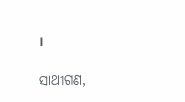।

ସାଥୀଗଣ,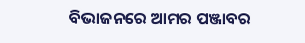ବିଭାଜନରେ ଆମର ପଞ୍ଜାବର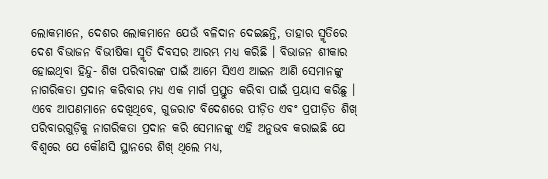ଲୋକମାନେ, ଦେଶର ଲୋକମାନେ ଯେଉଁ ବଳିଦାନ ଦେଇଛନ୍ତି, ତାହାର ସ୍ମୃତିରେ ଦେଶ ବିଭାଜନ ବିଭୀଷିକା ସ୍ମୃତି ଦିବସର ଆରମ୍ଭ ମଧ୍ୟ କରିଛି । ବିଭାଜନ ଶୀକାର ହୋଇଥିବା ହିନ୍ଦୁ- ଶିଖ ପରିବାରଙ୍କ ପାଇଁ ଆମେ ସିଏଏ ଆଇନ ଆଣି ସେମାନଙ୍କୁ ନାଗରିକତା ପ୍ରଦାନ କରିବାର ମଧ୍ୟ ଏକ ମାର୍ଗ ପ୍ରସ୍ତୁତ କରିବା ପାଇଁ ପ୍ରୟାସ କରିଛୁ । ଏବେ ଆପଣମାନେ ଦେଖିଥିବେ, ଗୁଜରାଟ ବିଦେଶରେ ପୀଡ଼ିତ ଏବଂ ପ୍ରପୀଡ଼ିତ ଶିଖ୍ ପରିବାରଗୁଡ଼ିକୁ ନାଗରିକତା ପ୍ରଦାନ କରି ସେମାନଙ୍କୁ ଏହି ଅନୁଭବ କରାଇଛି ଯେ ବିଶ୍ୱରେ ଯେ କୌଣସି ସ୍ଥାନରେ ଶିଖ୍ ଥିଲେ ମଧ୍ୟ,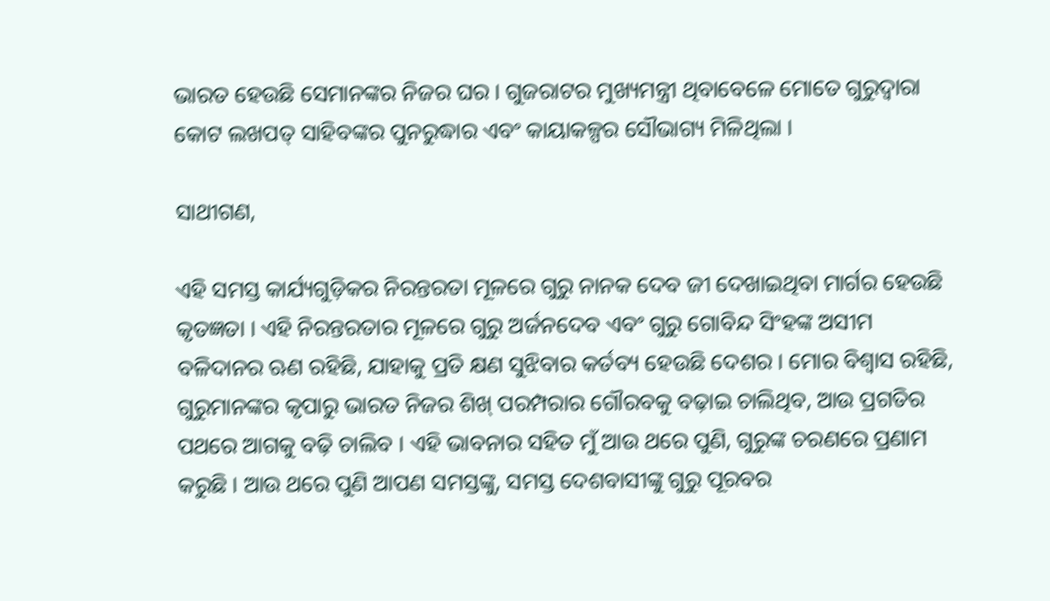ଭାରତ ହେଉଛି ସେମାନଙ୍କର ନିଜର ଘର । ଗୁଜରାଟର ମୁଖ୍ୟମନ୍ତ୍ରୀ ଥିବାବେଳେ ମୋତେ ଗୁରୁଦ୍ୱାରା କୋଟ ଲଖପତ୍ ସାହିବଙ୍କର ପୁନରୁଦ୍ଧାର ଏବଂ କାୟାକଳ୍ପର ସୌଭାଗ୍ୟ ମିଳିଥିଲା ।

ସାଥୀଗଣ,

ଏହି ସମସ୍ତ କାର୍ଯ୍ୟଗୁଡ଼ିକର ନିରନ୍ତରତା ମୂଳରେ ଗୁରୁ ନାନକ ଦେବ ଜୀ ଦେଖାଇଥିବା ମାର୍ଗର ହେଉଛି କୃତଜ୍ଞତା । ଏହି ନିରନ୍ତରତାର ମୂଳରେ ଗୁରୁ ଅର୍ଜନଦେବ ଏବଂ ଗୁରୁ ଗୋବିନ୍ଦ ସିଂହଙ୍କ ଅସୀମ ବଳିଦାନର ଋଣ ରହିଛି, ଯାହାକୁ ପ୍ରତି କ୍ଷଣ ସୁଝିବାର କର୍ତବ୍ୟ ହେଉଛି ଦେଶର । ମୋର ବିଶ୍ୱାସ ରହିଛି, ଗୁରୁମାନଙ୍କର କୃପାରୁ ଭାରତ ନିଜର ଶିଖ୍ ପରମ୍ପରାର ଗୌରବକୁ ବଢ଼ାଇ ଚାଲିଥିବ, ଆଉ ପ୍ରଗତିର ପଥରେ ଆଗକୁ ବଢ଼ି ଚାଲିବ । ଏହି ଭାବନାର ସହିତ ମୁଁ ଆଉ ଥରେ ପୁଣି, ଗୁରୁଙ୍କ ଚରଣରେ ପ୍ରଣାମ କରୁଛି । ଆଉ ଥରେ ପୁଣି ଆପଣ ସମସ୍ତଙ୍କୁ, ସମସ୍ତ ଦେଶବାସୀଙ୍କୁ ଗୁରୁ ପୂରବର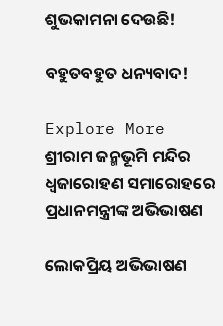ଶୁଭକାମନା ଦେଉଛି!

ବହୁତବହୁତ ଧନ୍ୟବାଦ!

Explore More
ଶ୍ରୀରାମ ଜନ୍ମଭୂମି ମନ୍ଦିର ଧ୍ଵଜାରୋହଣ ସମାରୋହରେ ପ୍ରଧାନମନ୍ତ୍ରୀଙ୍କ ଅଭିଭାଷଣ

ଲୋକପ୍ରିୟ ଅଭିଭାଷଣ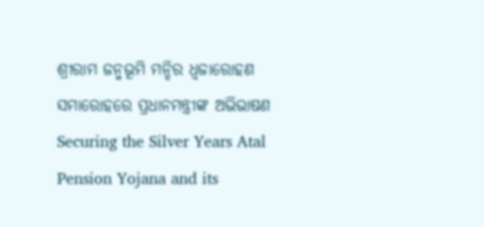ଶ୍ରୀରାମ ଜନ୍ମଭୂମି ମନ୍ଦିର ଧ୍ଵଜାରୋହଣ ସମାରୋହରେ ପ୍ରଧାନମନ୍ତ୍ରୀଙ୍କ ଅଭିଭାଷଣ
Securing the Silver Years Atal Pension Yojana and its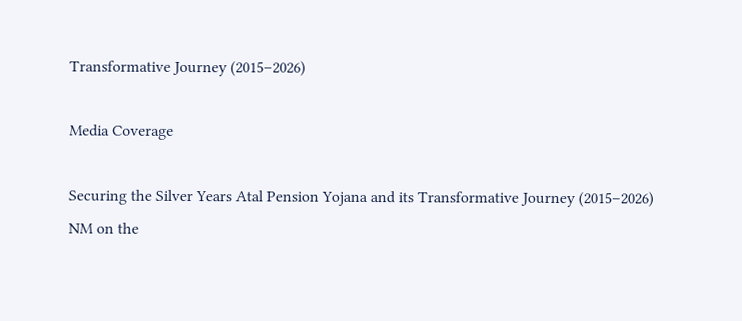Transformative Journey (2015–2026)

Media Coverage

Securing the Silver Years Atal Pension Yojana and its Transformative Journey (2015–2026)
NM on the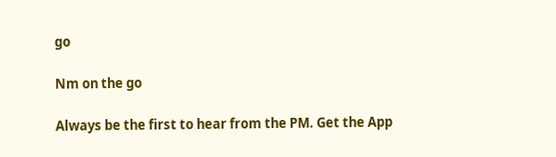go

Nm on the go

Always be the first to hear from the PM. Get the App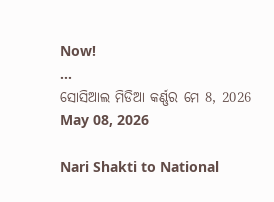Now!
...
ସୋସିଆଲ ମିଡିଆ କର୍ଣ୍ଣର ମେ 8, 2026
May 08, 2026

Nari Shakti to National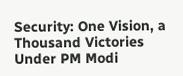Security: One Vision, a Thousand Victories Under PM Modi